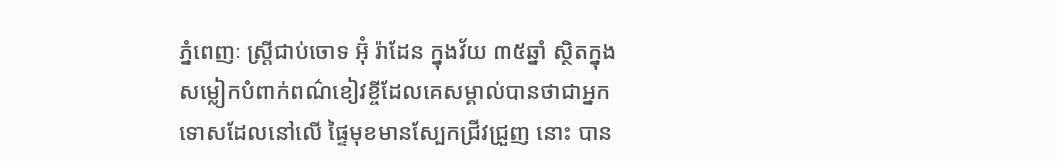ភ្នំពេញៈ ស្ត្រីជាប់ចោទ អ៊ុំ រ៉ាដែន ក្នុងវ័យ ៣៥ឆ្នាំ ស្ថិតក្នុងសម្លៀកបំពាក់ពណ៌ខៀវខ្ចីដែលគេសម្គាល់បានថាជាអ្នកទោសដែលនៅលើ ផ្ទៃមុខមានស្បែកជ្រីវជ្រួញ នោះ បាន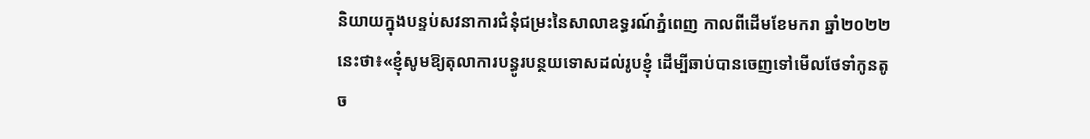និយាយក្នុងបន្ទប់សវនាការជំនុំជម្រះនៃសាលាឧទ្ធរណ៍ភ្នំពេញ កាលពីដើមខែមករា ឆ្នាំ២០២២ នេះថា៖«ខ្ញុំសូមឱ្យតុលាការបន្ធូរបន្ថយទោសដល់រូបខ្ញុំ ដើម្បីឆាប់បានចេញទៅមើលថែទាំកូនតូច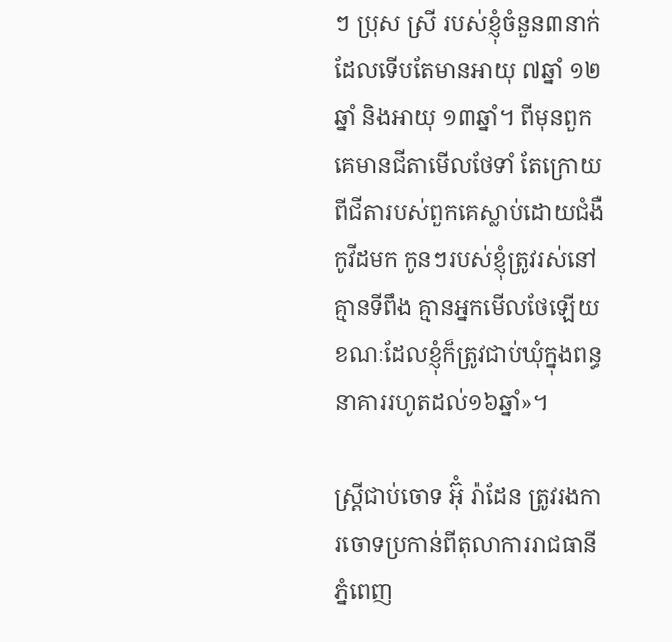ៗ ប្រុស ស្រី របស់ខ្ញុំចំនួន៣នាក់ដែលទើបតែមានអាយុ ៧ឆ្នាំ ១២ឆ្នាំ និងអាយុ ១៣ឆ្នាំ។ ពីមុនពួកគេមានជីតាមើលថែទាំ តែក្រោយពីជីតារបស់ពួកគេស្លាប់ដោយជំងឺកូវីដមក កូនៗរបស់ខ្ញុំត្រូវរស់នៅគ្មានទីពឹង គ្មានអ្នកមើលថែឡើយខណៈដែលខ្ញុំក៏ត្រូវជាប់ឃុំក្នុងពន្ធនាគាររហូតដល់១៦ឆ្នាំ»។

ស្ត្រីជាប់ចោទ អ៊ុំ រ៉ាដែន ត្រូវរងការចោទប្រកាន់ពីតុលាការរាជធានីភ្នំពេញ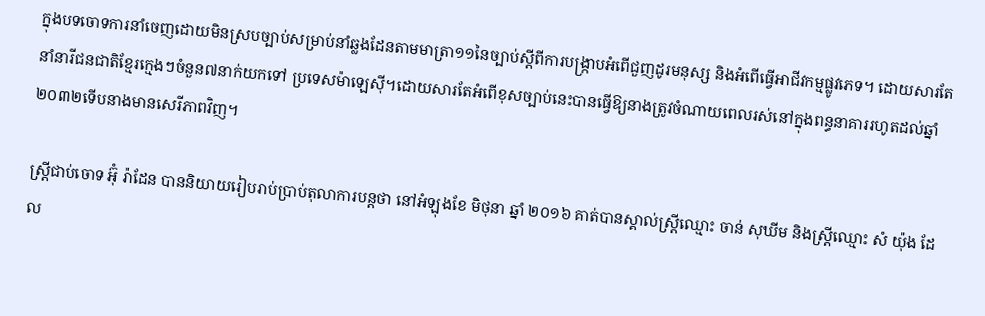ក្នុងបទចោទការនាំចេញដោយមិនស្របច្បាប់សម្រាប់នាំឆ្លងដែនតាមមាត្រា១១នៃច្បាប់ស្តីពីការបង្ក្រាបអំពើជួញដូរមនុស្ស និងអំពើធ្វើអាជីវកម្មផ្លូវភេទ។ ដោយសារតែ នាំនារីជនជាតិខ្មែរក្មេងៗចំនួន៧នាក់យកទៅ ប្រទេសម៉ាឡេស៊ី។ដោយសារតែអំពើខុសច្បាប់នេះបានធ្វើឱ្យនាងត្រូវចំណាយពេលរស់នៅក្នុងពន្ធនាគាររហូតដល់ឆ្នាំ២០៣២ទើបនាងមានសេរីភាពវិញ។

ស្ត្រីជាប់ចោទ អ៊ុំ រ៉ាដែន បាននិយាយរៀបរាប់ប្រាប់តុលាការបន្តថា នៅអំឡុងខែ មិថុនា ឆ្នាំ ២០១៦ គាត់បានស្គាល់ស្ត្រីឈ្មោះ ចាន់ សុឃីម និងស្ត្រីឈ្មោះ សំ យ៉ុង ដែល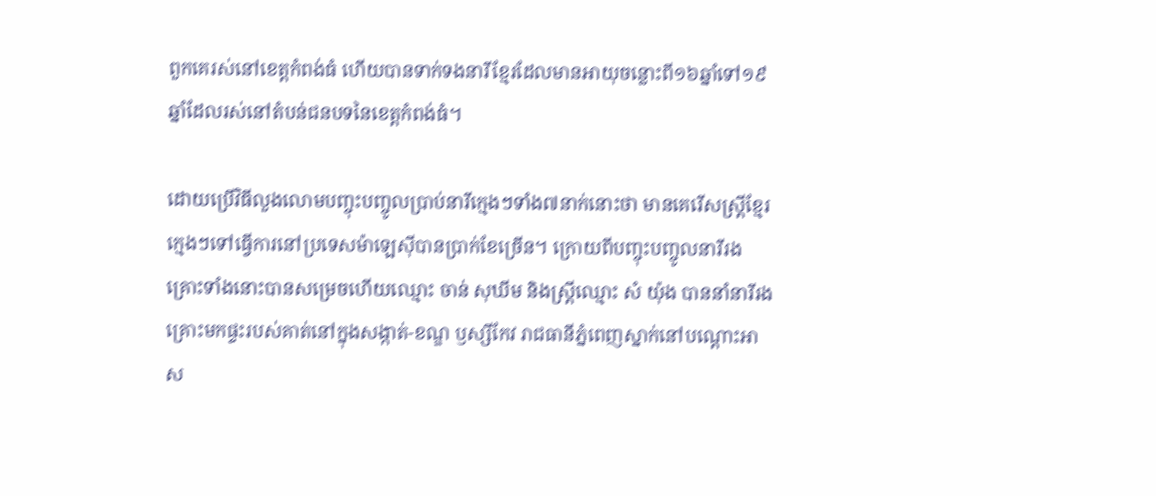ពួកគេរស់នៅខេត្តកំពង់ធំ ហើយបានទាក់ទងនារីខ្មែរដែលមានអាយុចន្លោះពី១៦ឆ្នាំទៅ១៩ឆ្នាំដែលរស់នៅតំបន់ជនបទនៃខេត្តកំពង់ធំ។

ដោយប្រើវិធីលួងលោមបញ្ចុះបញ្ចូលប្រាប់នារីក្មេងៗទាំង៧នាក់នោះថា មានគេរើសស្ត្រីខ្មែរក្មេងៗទៅធ្វើការនៅប្រទេសម៉ាឡេស៊ីបានប្រាក់ខែច្រើន។ ក្រោយពីបញ្ចុះបញ្ចូលនារីរងគ្រោះទាំងនោះបានសម្រេចហើយឈ្មោះ ចាន់ សុឃីម និងស្ត្រីឈ្មោះ សំ យ៉ុង បាននាំនារីរងគ្រោះមកផ្ទះរបស់គាត់នៅក្នុងសង្កាត់-ខណ្ឌ ឫស្សីកែវ រាជធានីភ្នំពេញស្នាក់នៅបណ្តោះអាស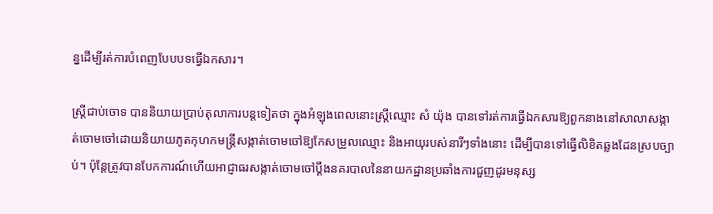ន្នដើម្បីរត់ការបំពេញបែបបទធ្វើឯកសារ។

ស្ត្រីជាប់ចោទ បាននិយាយប្រាប់តុលាការបន្តទៀតថា ក្នុងអំឡុងពេលនោះស្ត្រីឈ្មោះ សំ យ៉ុង បានទៅរត់ការធ្វើឯកសារឱ្យពួកនាងនៅសាលាសង្កាត់ចោមចៅដោយនិយាយភូតកុហកមន្ត្រីសង្កាត់ចោមចៅឱ្យកែសម្រួលឈ្មោះ និងអាយុរបស់នារីៗទាំងនោះ ដើម្បីបានទៅធ្វើលិខិតឆ្លងដែនស្របច្បាប់។ ប៉ុន្តែត្រូវបានបែកការណ៍ហើយអាជ្ញាធរសង្កាត់ចោមចៅប្តឹងនគរបាលនៃនាយកដ្ឋានប្រឆាំងការជួញដូរមនុស្ស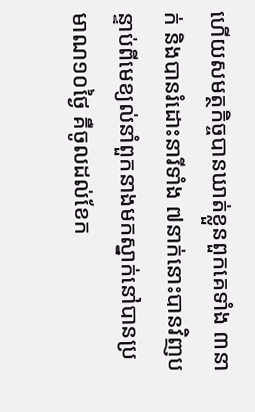ហើយសមត្ថកិច្ចបានឃាត់ខ្លួនពួកគេទាំង ៣នាក់ និងបានរំដោះនារីទាំង ៧នាក់នោះបានវិញបន្ទាប់ពីមេខ្យល់នាំពួកនាងមកស្នាក់នៅបានប្រមាណ១០ថ្ងៃ គឺចូលដល់ខែក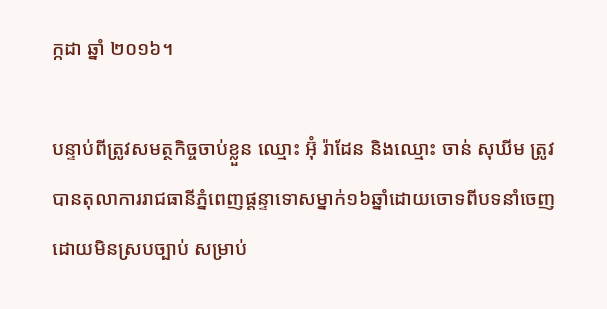ក្កដា ឆ្នាំ ២០១៦។

បន្ទាប់ពីត្រូវសមត្ថកិច្ចចាប់ខ្លួន ឈ្មោះ អ៊ុំ រ៉ាដែន និងឈ្មោះ ចាន់ សុឃីម ត្រូវបានតុលាការរាជធានីភ្នំពេញផ្តន្ទាទោសម្នាក់១៦ឆ្នាំដោយចោទពីបទនាំចេញដោយមិនស្របច្បាប់ សម្រាប់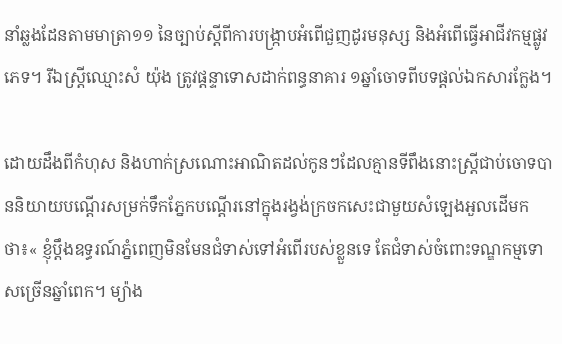នាំឆ្លងដែនតាមមាត្រា១១ នៃច្បាប់ស្តីពីការបង្ក្រាបអំពើជួញដូរមនុស្ស និងអំពើធ្វើអាជីវកម្មផ្លូវភេទ។ រីឯស្ត្រីឈ្មោះសំ យ៉ុង ត្រូវផ្តន្ទាទោសដាក់ពន្ធនាគារ ១ឆ្នាំចោទពីបទផ្តល់ឯកសារក្លែង។

ដោយដឹងពីកំហុស និងហាក់ស្រណោះអាណិតដល់កូនៗដែលគ្មានទីពឹងនោះស្ត្រីជាប់ចោទបាននិយាយបណ្តើរសម្រក់ទឹកភ្នែកបណ្តើរនៅក្នុងរង្វង់ក្រចកសេះជាមួយសំឡេងអួលដើមកថា៖« ខ្ញុំប្តឹងឧទ្ធរណ៍ភ្នំពេញមិនមែនជំទាស់ទៅអំពើរបស់ខ្លួនទេ តែជំទាស់ចំពោះទណ្ឌកម្មទោសច្រើនឆ្នាំពេក។ ម្យ៉ាង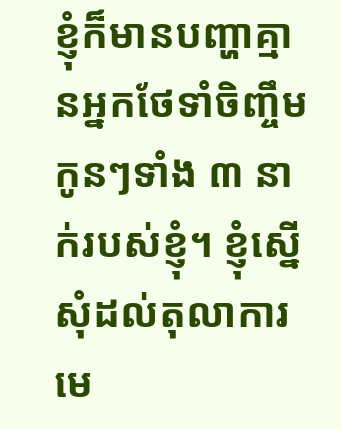ខ្ញុំក៏មានបញ្ហាគ្មានអ្នកថែទាំចិញ្ចឹមកូនៗទាំង ៣ នាក់របស់ខ្ញុំ។ ខ្ញុំស្នើសុំដល់តុលាការមេ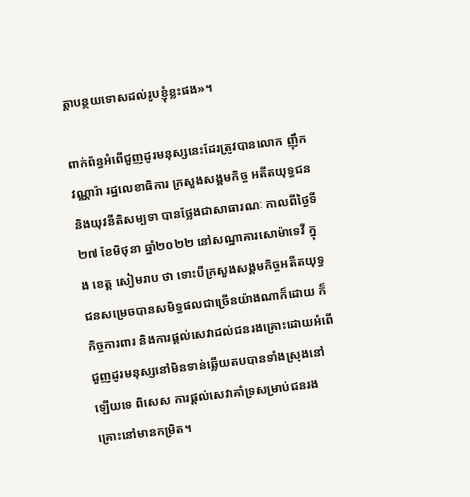ត្តាបន្ថយទោសដល់រូបខ្ញុំខ្លះផង»។

ពាក់ព័ន្ធអំពើជួញដូរមនុស្សនេះដែរត្រូវបានលោក ញ៉ឹក វណ្ណារ៉ា រដ្ឋលេខាធិការ ក្រសួងសង្គមកិច្ច អតីតយុទ្ធជន និងយុវនីតិសម្បទា បានថ្លែងជាសាធារណៈ កាលពីថ្ងៃទី២៧ ខែមិថុនា ឆ្នាំ២០២២ នៅសណ្ឋាគារសោម៉ាទេវី ក្នុង ខេត្ត សៀមរាប ថា ទោះបីក្រសួងសង្គមកិច្ចអតីតយុទ្ធជនសម្រេចបានសមិទ្ធផលជាច្រើនយ៉ាងណាក៏ដោយ ក៏កិច្ចការពារ និងការផ្តល់សេវាដល់ជនរងគ្រោះដោយអំពើជួញដូរមនុស្សនៅមិនទាន់ឆ្លើយតបបានទាំងស្រុងនៅឡើយទេ ពិសេស ការផ្តល់សេវាគាំទ្រសម្រាប់ជនរងគ្រោះនៅមានកម្រិត។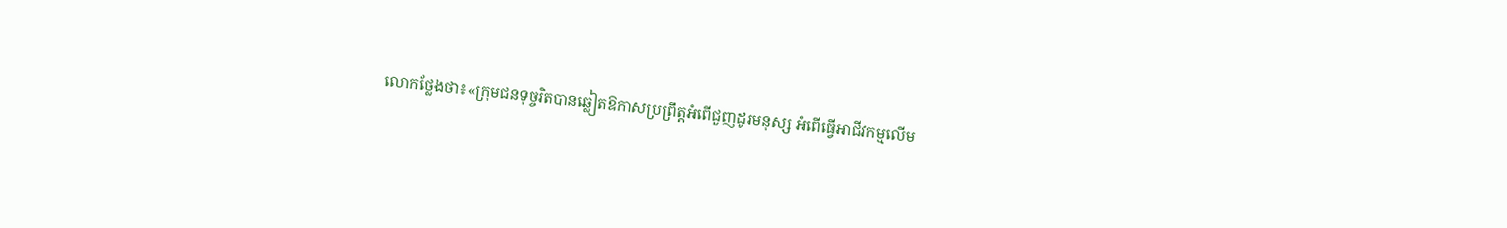លោកថ្លែងថា៖«ក្រុមជនទុច្ចរិតបានឆ្លៀតឱកាសប្រព្រឹត្តអំពើជួញដូរមនុស្ស អំពើធ្វើអាជីវកម្មលើម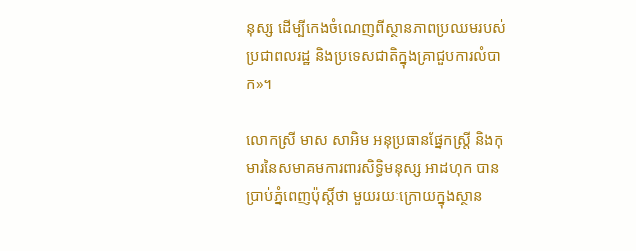នុស្ស ដើម្បីកេងចំណេញពីស្ថានភាពប្រឈមរបស់ប្រជាពលរដ្ឋ និងប្រទេសជាតិក្នុងគ្រាជួបការលំបាក»។

លោកស្រី មាស សាអិម អនុប្រធានផ្នែកស្ត្រី និងកុមារនៃសមាគមការពារសិទ្ធិមនុស្ស អាដហុក បានប្រាប់ភ្នំពេញប៉ុស្តិ៍ថា មួយរយៈក្រោយក្នុងស្ថាន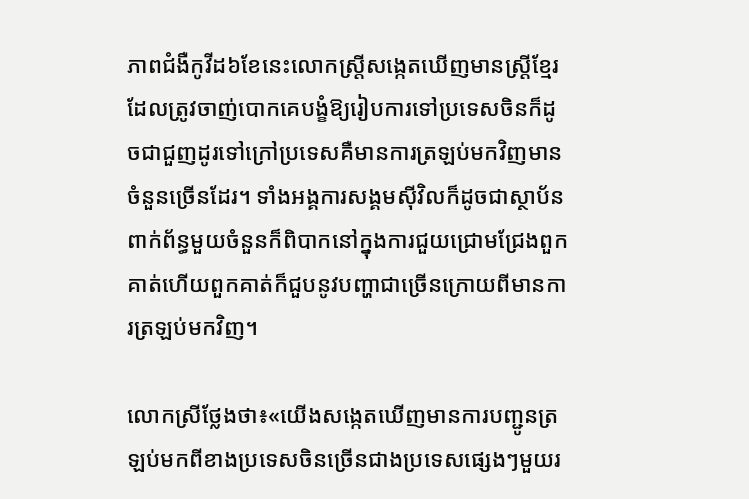ភាពជំងឺកូវីដ៦ខែនេះលោកស្ត្រីសង្កេតឃើញមានស្ត្រីខ្មែរដែលត្រូវចាញ់បោកគេបង្ខំឱ្យរៀបការទៅប្រទេសចិនក៏ដូចជាជួញដូរទៅក្រៅប្រទេសគឺមានការត្រឡប់មកវិញមានចំនួនច្រើនដែរ។ ទាំងអង្គការសង្គមស៊ីវិលក៏ដូចជាស្ថាប័នពាក់ព័ន្ធមួយចំនួនក៏ពិបាកនៅក្នុងការជួយជ្រោមជ្រែងពួកគាត់ហើយពួកគាត់ក៏ជួបនូវបញ្ហាជាច្រើនក្រោយពីមានការត្រឡប់មកវិញ។

លោកស្រីថ្លែងថា៖«យើងសង្កេតឃើញមានការបញ្ជូនត្រឡប់មកពីខាងប្រទេសចិនច្រើនជាងប្រទេសផ្សេងៗមួយរ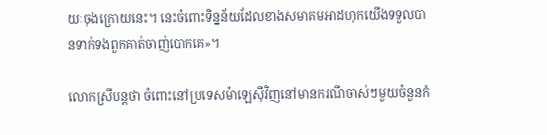យៈចុងក្រោយនេះ។ នេះចំពោះទិន្នន័យដែលខាងសមាគមអាដហុកយើងទទួលបានទាក់ទងពួកគាត់ចាញ់បោកគេ»។

លោកស្រីបន្តថា ចំពោះនៅប្រទេសម៉ាឡេស៊ីវិញនៅមានករណីចាស់ៗមួយចំនួនកំ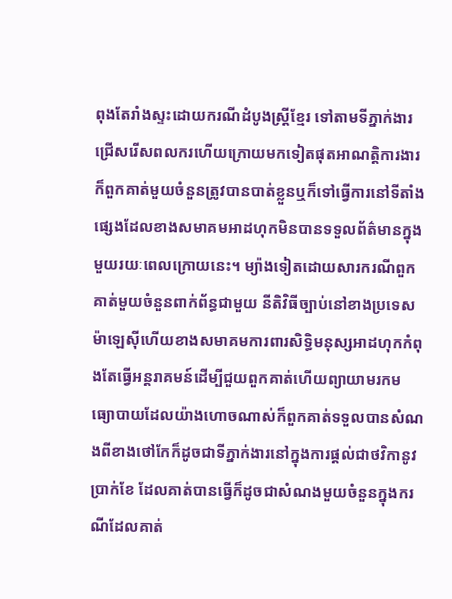ពុងតែរាំងស្ទះដោយករណីដំបូងស្ត្រីខ្មែរ ទៅតាមទីភ្នាក់ងារជ្រើសរើសពលករហើយក្រោយមកទៀតផុតអាណត្តិការងារក៏ពួកគាត់មួយចំនួនត្រូវបានបាត់ខ្លួនឬក៏ទៅធ្វើការនៅទីតាំងផ្សេងដែលខាងសមាគមអាដហុកមិនបានទទួលព័ត៌មានក្នុងមួយរយៈពេលក្រោយនេះ។ ម្យ៉ាងទៀតដោយសារករណីពួកគាត់មួយចំនួនពាក់ព័ន្ធជាមួយ នីតិវិធីច្បាប់នៅខាងប្រទេសម៉ាឡេស៊ីហើយខាងសមាគមការពារសិទ្ធិមនុស្សអាដហុកកំពុងតែធ្វើអន្តរាគមន៍ដើម្បីជួយពួកគាត់ហើយព្យាយាមរកមធ្យោបាយដែលយ៉ាងហោចណាស់ក៏ពួកគាត់ទទួលបានសំណងពីខាងថៅកែក៏ដូចជាទីភ្នាក់ងារនៅក្នុងការផ្តល់ជាថវិកានូវប្រាក់ខែ ដែលគាត់បានធ្វើក៏ដូចជាសំណងមួយចំនួនក្នុងករណីដែលគាត់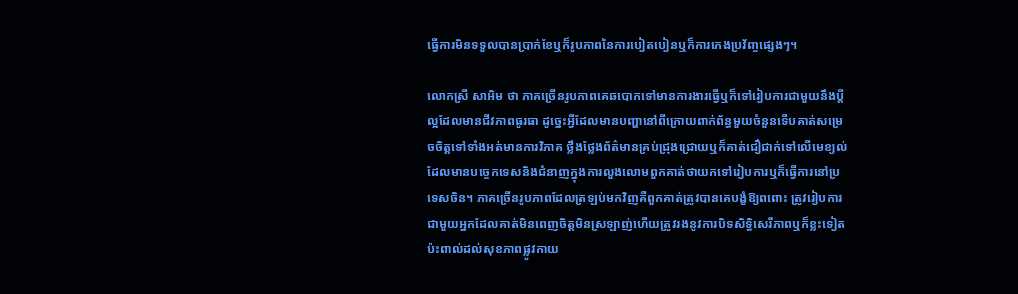ធ្វើការមិនទទួលបានប្រាក់ខែឬក៏រូបភាពនៃការបៀតបៀនឬក៏ការកេងប្រវ័ញ្ចផ្សេងៗ។

លោកស្រី សាអិម ថា ភាគច្រើនរូបភាពគេឆបោកទៅមានការងារធ្វើឬក៏ទៅរៀបការជាមួយនឹងប្តីល្អដែលមានជីវភាពធូរធា ដូច្នេះអ្វីដែលមានបញ្ហានៅពីក្រោយពាក់ព័ន្ធមួយចំនួនទើបគាត់សម្រេចចិត្តទៅទាំងអត់មានការវិភាគ ថ្លឹងថ្លែងព័ត៌មានគ្រប់ជ្រុងជ្រោយឬក៏គាត់ជឿជាក់ទៅលើមេខ្យល់ដែលមានបច្ចេកទេសនិងជំនាញក្នុងការលួងលោមពួកគាត់ថាយកទៅរៀបការឬក៏ធ្វើការនៅប្រទេសចិន។ ភាគច្រើនរូបភាពដែលត្រឡប់មកវិញគឺពួកគាត់ត្រូវបានគេបង្ខំឱ្យពពោះ ត្រូវរៀបការជាមួយអ្នកដែលគាត់មិនពេញចិត្តមិនស្រឡាញ់ហើយត្រូវរងនូវការបិទសិទ្ធិសេរីភាពឬក៏ខ្លះទៀតប៉ះពាល់ដល់សុខភាពផ្លូវកាយ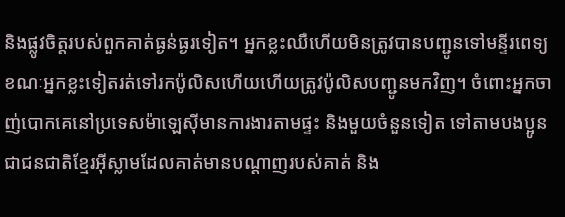និងផ្លូវចិត្តរបស់ពួកគាត់ធ្ងន់ធ្ងរទៀត។ អ្នកខ្លះឈឺហើយមិនត្រូវបានបញ្ជូនទៅមន្ទីរពេទ្យ ខណៈអ្នកខ្លះទៀតរត់ទៅរកប៉ូលិសហើយហើយត្រូវប៉ូលិសបញ្ជូនមកវិញ។ ចំពោះអ្នកចាញ់បោកគេនៅប្រទេសម៉ាឡេស៊ីមានការងារតាមផ្ទះ និងមួយចំនួនទៀត ទៅតាមបងប្អូនជាជនជាតិខ្មែរអ៊ីស្លាមដែលគាត់មានបណ្តាញរបស់គាត់ និង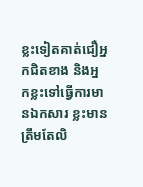ខ្លះទៀតគាត់ជឿអ្នកជិតខាង និងអ្នកខ្លះទៅធ្វើការមានឯកសារ ខ្លះមានត្រឹមតែលិ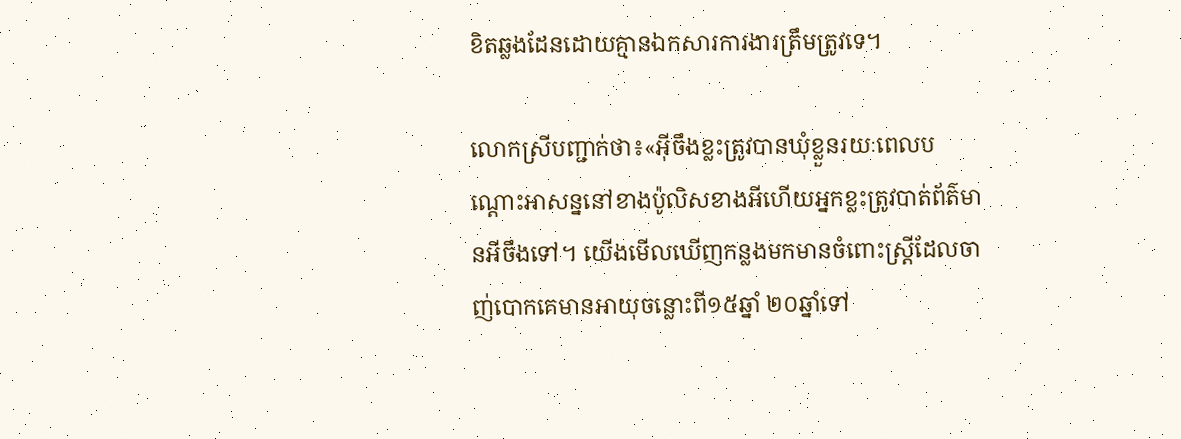ខិតឆ្លងដែនដោយគ្មានឯកសារការងារត្រឹមត្រូវទេ។

លោកស្រីបញ្ជាក់ថា៖«អ៊ីចឹងខ្លះត្រូវបានឃុំខ្លួនរយៈពេលបណ្តោះអាសន្ននៅខាងប៉ូលិសខាងអីហើយអ្នកខ្លះត្រូវបាត់ព័ត៌មានអីចឹងទៅ។ យើងមើលឃើញកន្លងមកមានចំពោះស្ត្រីដែលចាញ់បោកគេមានអាយុចន្លោះពី១៥ឆ្នាំ ២០ឆ្នាំទៅ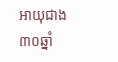អាយុជាង៣០ឆ្នាំ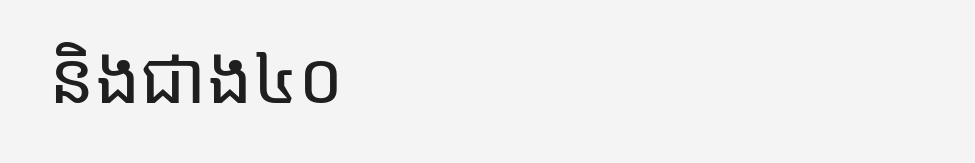និងជាង៤០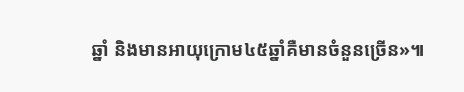ឆ្នាំ និងមានអាយុក្រោម៤៥ឆ្នាំគឺមានចំនួនច្រើន»៕